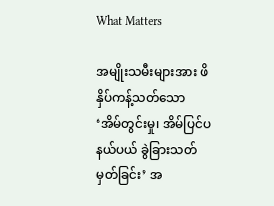What Matters

အမျိုးသမီးများအား ဖိနှိပ်ကန့်သတ်သော ‘အိမ်တွင်းမှု၊ အိမ်ပြင်ပ နယ်ပယ် ခွဲခြားသတ်မှတ်ခြင်း’ အ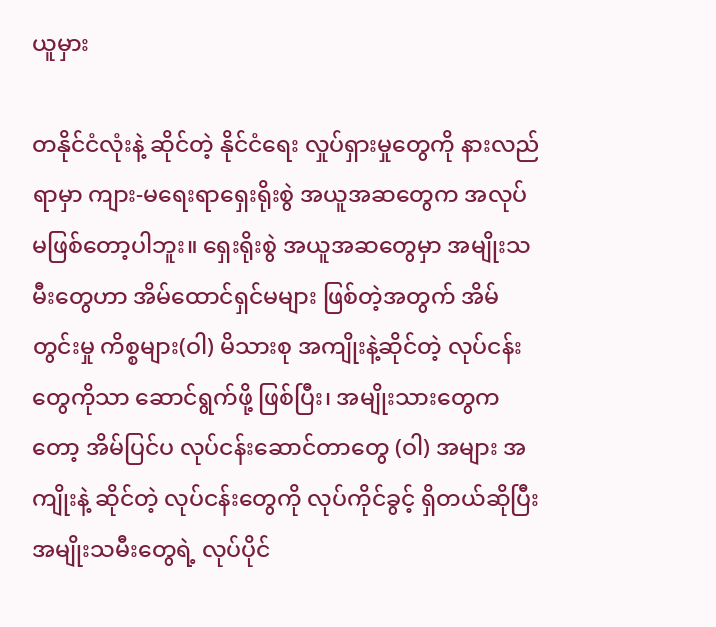ယူမှား

တနိုင်ငံလုံးနဲ့ ဆိုင်တဲ့ နိုင်ငံရေး လှုပ်ရှားမှုတွေကို နားလည်ရာမှာ ကျား-မရေးရာရှေးရိုးစွဲ အယူအဆတွေက အလုပ် မဖြစ်တော့ပါဘူး။ ရှေးရိုးစွဲ အယူအဆတွေမှာ အမျိုးသမီးတွေဟာ အိမ်ထောင်ရှင်မများ ဖြစ်တဲ့အတွက် အိမ်တွင်းမှု ကိစ္စများ(ဝါ) မိသားစု အကျိုးနဲ့ဆိုင်တဲ့ လုပ်ငန်းတွေကိုသာ ဆောင်ရွက်ဖို့ ဖြစ်ပြီး၊ အမျိုးသားတွေကတော့ အိမ်ပြင်ပ လုပ်ငန်းဆောင်တာတွေ (ဝါ) အများ အကျိုးနဲ့ ဆိုင်တဲ့ လုပ်ငန်းတွေကို လုပ်ကိုင်ခွင့် ရှိတယ်ဆိုပြီး အမျိုးသမီးတွေရဲ့ လုပ်ပိုင်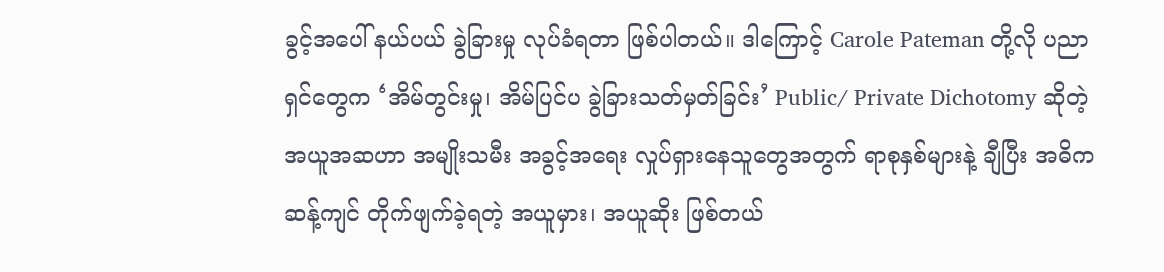ခွင့်အပေါ် နယ်ပယ် ခွဲခြားမှု လုပ်ခံရတာ ဖြစ်ပါတယ်။ ဒါကြောင့် Carole Pateman တို့လို ပညာရှင်တွေက ‘အိမ်တွင်းမှု၊ အိမ်ပြင်ပ ခွဲခြားသတ်မှတ်ခြင်း’ Public/ Private Dichotomy ဆိုတဲ့ အယူအဆဟာ အမျိုးသမီး အခွင့်အရေး လှုပ်ရှားနေသူတွေအတွက် ရာစုနှစ်များနဲ့ ချီပြီး အဓိက ဆန့်ကျင် တိုက်ဖျက်ခဲ့ရတဲ့ အယူမှား၊ အယူဆိုး ဖြစ်တယ်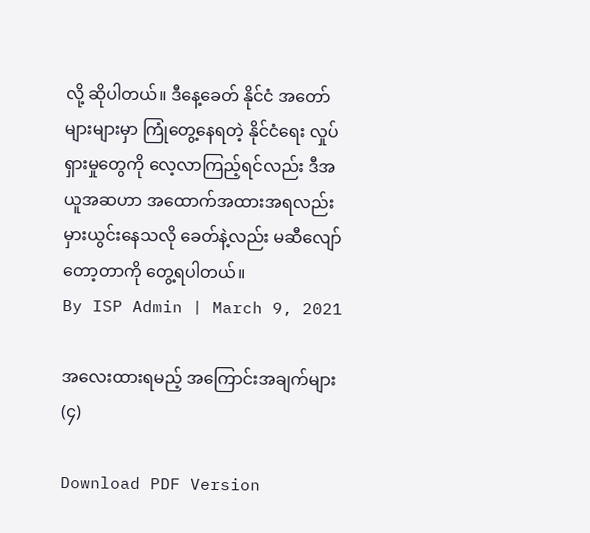လို့ ဆိုပါတယ်။ ဒီနေ့ခေတ် နိုင်ငံ အတော်များများမှာ ကြုံတွေ့နေရတဲ့ နိုင်ငံရေး လှုပ်ရှားမှုတွေကို လေ့လာကြည့်ရင်လည်း ဒီအယူအဆဟာ အထောက်အထားအရလည်း မှားယွင်းနေသလို ခေတ်နဲ့လည်း မဆီလျော်တော့တာကို တွေ့ရပါတယ်။
By ISP Admin | March 9, 2021

အလေးထားရမည့် အကြောင်းအချက်များ (၄)

Download PDF Version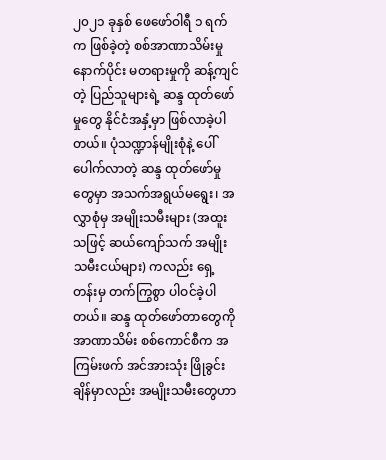၂၀၂၁ ခုနှစ် ဖေဖော်ဝါရီ ၁ ရက်က ဖြစ်ခဲ့တဲ့ စစ်အာဏာသိမ်းမှု နောက်ပိုင်း မတရားမှုကို ဆန့်ကျင်တဲ့ ပြည်သူများရဲ့ ဆန္ဒ ထုတ်ဖော်မှုတွေ နိုင်ငံအနှံ့မှာ ဖြစ်လာခဲ့ပါတယ်။ ပုံသဏ္ဍာန်မျိုးစုံနဲ့ ပေါ်ပေါက်လာတဲ့ ဆန္ဒ ထုတ်ဖော်မှုတွေမှာ အသက်အရွယ်မရွေး၊ အလွှာစုံမှ အမျိုးသမီးများ (အထူးသဖြင့် ဆယ်ကျော်သက် အမျိုးသမီးငယ်များ) ကလည်း ရှေ့တန်းမှ တက်ကြွစွာ ပါဝင်ခဲ့ပါတယ်။ ဆန္ဒ ထုတ်ဖော်တာတွေကို အာဏာသိမ်း စစ်ကောင်စီက အကြမ်းဖက် အင်အားသုံး ဖြိုခွင်းချိန်မှာလည်း အမျိုးသမီးတွေဟာ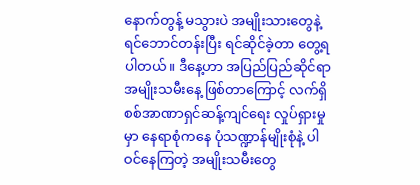နောက်တွန့် မသွားပဲ အမျိုးသားတွေနဲ့ ရင်ဘောင်တန်းပြီး ရင်ဆိုင်ခဲ့တာ တွေ့ရပါတယ်။ ဒီနေ့ဟာ အပြည်ပြည်ဆိုင်ရာ အမျိုးသမီးနေ့ ဖြစ်တာကြောင့် လက်ရှိ စစ်အာဏာရှင်ဆန့်ကျင်ရေး လှုပ်ရှားမှုမှာ နေရာစုံကနေ ပုံသဏ္ဍာန်မျိုးစုံနဲ့ ပါဝင်နေကြတဲ့ အမျိုးသမီးတွေ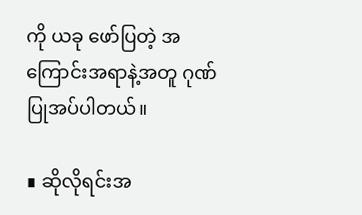ကို ယခု ဖော်ပြတဲ့ အကြောင်းအရာနဲ့အတူ ဂုဏ်ပြုအပ်ပါတယ်။

∎ ဆိုလိုရင်းအ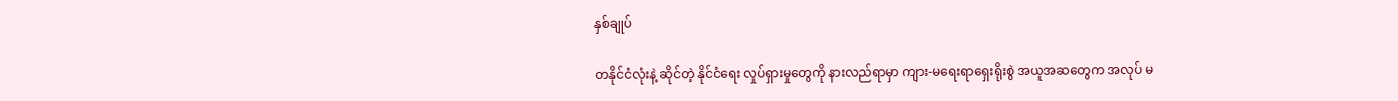နှစ်ချုပ်

တနိုင်ငံလုံးနဲ့ ဆိုင်တဲ့ နိုင်ငံရေး လှုပ်ရှားမှုတွေကို နားလည်ရာမှာ ကျား-မရေးရာရှေးရိုးစွဲ အယူအဆတွေက အလုပ် မ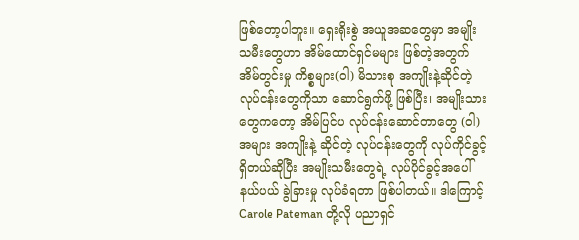ဖြစ်တော့ပါဘူး။ ရှေးရိုးစွဲ အယူအဆတွေမှာ အမျိုးသမီးတွေဟာ အိမ်ထောင်ရှင်မများ ဖြစ်တဲ့အတွက် အိမ်တွင်းမှု ကိစ္စများ(ဝါ) မိသားစု အကျိုးနဲ့ဆိုင်တဲ့ လုပ်ငန်းတွေကိုသာ ဆောင်ရွက်ဖို့ ဖြစ်ပြီး၊ အမျိုးသားတွေကတော့ အိမ်ပြင်ပ လုပ်ငန်းဆောင်တာတွေ (ဝါ) အများ အကျိုးနဲ့ ဆိုင်တဲ့ လုပ်ငန်းတွေကို လုပ်ကိုင်ခွင့် ရှိတယ်ဆိုပြီး အမျိုးသမီးတွေရဲ့ လုပ်ပိုင်ခွင့်အပေါ် နယ်ပယ် ခွဲခြားမှု လုပ်ခံရတာ ဖြစ်ပါတယ်။ ဒါကြောင့် Carole Pateman တို့လို ပညာရှင်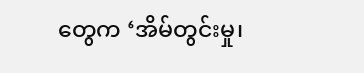တွေက ‘အိမ်တွင်းမှု၊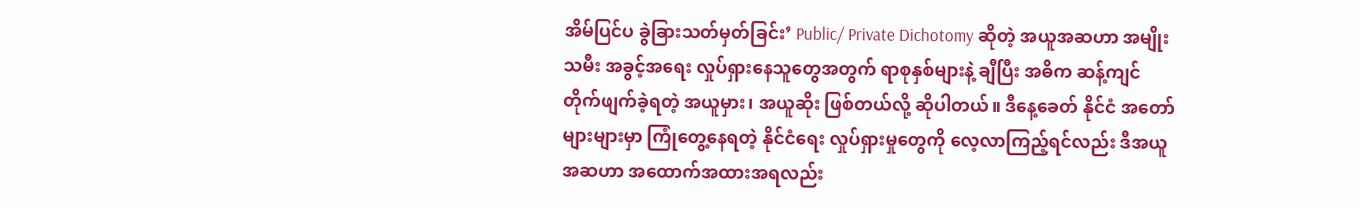အိမ်ပြင်ပ ခွဲခြားသတ်မှတ်ခြင်း’ Public/ Private Dichotomy ဆိုတဲ့ အယူအဆဟာ အမျိုးသမီး အခွင့်အရေး လှုပ်ရှားနေသူတွေအတွက် ရာစုနှစ်များနဲ့ ချီပြီး အဓိက ဆန့်ကျင် တိုက်ဖျက်ခဲ့ရတဲ့ အယူမှား၊ အယူဆိုး ဖြစ်တယ်လို့ ဆိုပါတယ်။ ဒီနေ့ခေတ် နိုင်ငံ အတော်များများမှာ ကြုံတွေ့နေရတဲ့ နိုင်ငံရေး လှုပ်ရှားမှုတွေကို လေ့လာကြည့်ရင်လည်း ဒီအယူအဆဟာ အထောက်အထားအရလည်း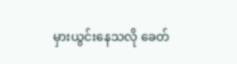မှားယွင်းနေသလို ခေတ်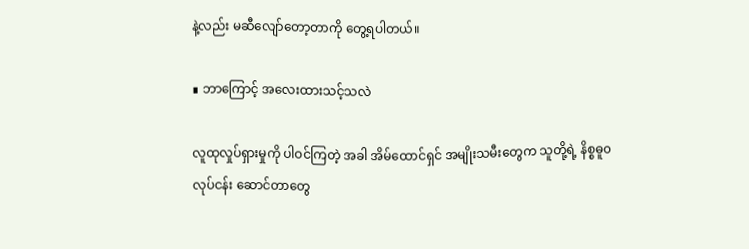နဲ့လည်း မဆီလျော်တော့တာကို တွေ့ရပါတယ်။

∎ ဘာကြောင့် အလေးထားသင့်သလဲ

လူထုလှုပ်ရှားမှုကို ပါဝင်ကြတဲ့ အခါ အိမ်ထောင်ရှင် အမျိုးသမီးတွေက သူတို့ရဲ့ နိစ္စဓူ၀ လုပ်ငန်း ဆောင်တာတွေ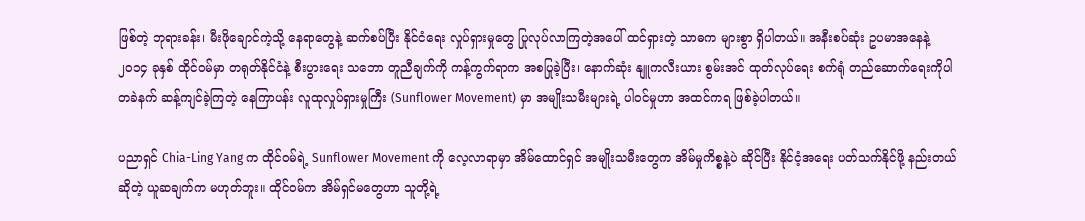ဖြစ်တဲ့ ဘုရားခန်း၊ မီးဖိုချောင်ကဲ့သို့ နေရာတွေနဲ့ ဆက်စပ်ပြီး နိုင်ငံရေး လှုပ်ရှားမှုတွေ ပြုလုပ်လာကြတဲ့အပေါ် ထင်ရှားတဲ့ သာဓက များစွာ ရှိပါတယ်။ အနီးစပ်ဆုံး ဥပမာအနေနဲ့ ၂၀၁၄ ခုနှစ် ထိုင်ဝမ်မှာ တရုတ်နိုင်ငံနဲ့ စီးပွားရေး သဘော တူညီချက်ကို ကန့်ကွက်ရာက အစပြုခဲ့ပြီး၊ နောက်ဆုံး နျူကလီးယား စွမ်းအင် ထုတ်လုပ်ရေး စက်ရုံ တည်ဆောက်ရေးကိုပါ တခဲနက် ဆန့်ကျင်ခဲ့ကြတဲ့ နေကြာပန်း လူထုလှုပ်ရှားမှုကြီး (Sunflower Movement) မှာ အမျိုးသမီးများရဲ့ ပါဝင်မှုဟာ အထင်ကရ ဖြစ်ခဲ့ပါတယ်။

ပညာရှင် Chia-Ling Yang က ထိုင်ဝမ်ရဲ့ Sunflower Movement ကို လေ့လာရာမှာ အိမ်ထောင်ရှင် အမျိုးသမီးတွေက အိမ်မှုကိစ္စနဲ့ပဲ ဆိုင်ပြီး နိုင်ငံ့အရေး ပတ်သက်နိုင်ဖို့ နည်းတယ်ဆိုတဲ့ ယူဆချက်က မဟုတ်ဘူး။ ထိုင်ဝမ်က အိမ်ရှင်မတွေဟာ သူတို့ရဲ့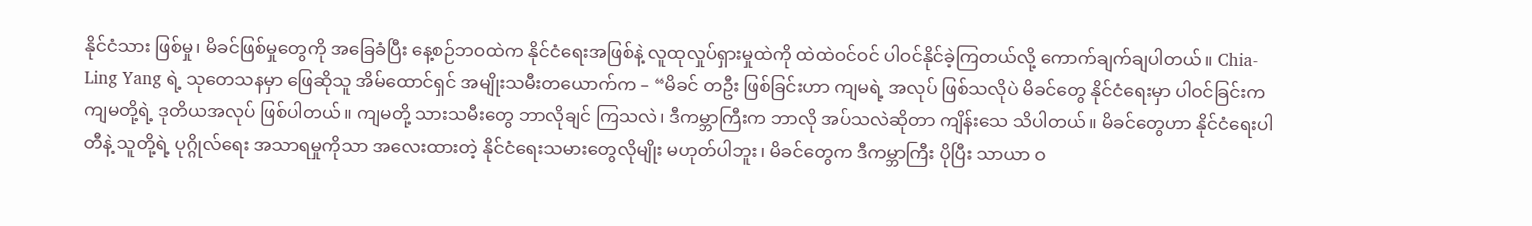နိုင်ငံသား ဖြစ်မှု၊ မိခင်ဖြစ်မှုတွေကို အခြေခံပြီး နေ့စဉ်ဘဝထဲက နိုင်ငံရေးအဖြစ်နဲ့ လူထုလှုပ်ရှားမှုထဲကို ထဲထဲဝင်ဝင် ပါဝင်နိုင်ခဲ့ကြတယ်လို့ ကောက်ချက်ချပါတယ်။ Chia-Ling Yang ရဲ့ သုတေသနမှာ ဖြေဆိုသူ အိမ်ထောင်ရှင် အမျိုးသမီးတယောက်က – “မိခင် တဦး ဖြစ်ခြင်းဟာ ကျမရဲ့ အလုပ် ဖြစ်သလိုပဲ မိခင်တွေ နိုင်ငံရေးမှာ ပါဝင်ခြင်းက ကျမတို့ရဲ့ ဒုတိယအလုပ် ဖြစ်ပါတယ်။ ကျမတို့ သားသမီးတွေ ဘာလိုချင် ကြသလဲ၊ ဒီကမ္ဘာကြီးက ဘာလို အပ်သလဲဆိုတာ ကျိန်းသေ သိပါတယ်။ မိခင်တွေဟာ နိုင်ငံရေးပါတီနဲ့ သူတို့ရဲ့ ပုဂ္ဂိုလ်ရေး အသာရမှုကိုသာ အလေးထားတဲ့ နိုင်ငံရေးသမားတွေလိုမျိုး မဟုတ်ပါဘူး၊ မိခင်တွေက ဒီကမ္ဘာကြီး ပိုပြီး သာယာ ဝ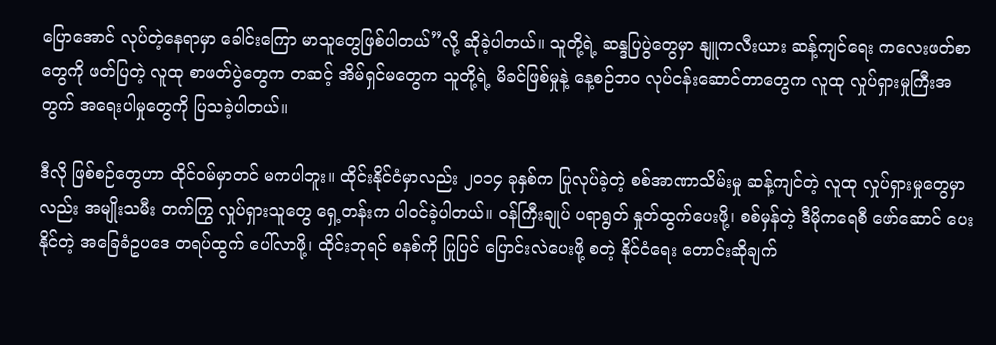ပြောအောင် လုပ်တဲ့နေရာမှာ ခေါင်းကြော မာသူတွေဖြစ်ပါတယ်”လို့ ဆိုခဲ့ပါတယ်။ သူတို့ရဲ့ ဆန္ဒပြပွဲတွေမှာ နျူကလီးယား ဆန့်ကျင်ရေး ကလေးဖတ်စာတွေကို ဖတ်ပြတဲ့ လူထု စာဖတ်ပွဲတွေက တဆင့် အိမ်ရှင်မတွေက သူတို့ရဲ့ မိခင်ဖြစ်မှုနဲ့ နေ့စဉ်ဘဝ လုပ်ငန်းဆောင်တာတွေက လူထု လှုပ်ရှားမှုကြီးအတွက် အရေးပါမှုတွေကို ပြသခဲ့ပါတယ်။

ဒီလို ဖြစ်စဉ်တွေဟာ ထိုင်ဝမ်မှာတင် မကပါဘူး။ ထိုင်းနိုင်ငံမှာလည်း ၂၀၁၄ ခုနှစ်က ပြုလုပ်ခဲ့တဲ့ စစ်အာဏာသိမ်းမှု ဆန့်ကျင်တဲ့ လူထု လှုပ်ရှားမှုတွေမှာလည်း အမျိုးသမီး တက်ကြွ လှုပ်ရှားသူတွေ ရှေ့တန်းက ပါဝင်ခဲ့ပါတယ်။ ဝန်ကြီးချုပ် ပရာရွတ် နှုတ်ထွက်ပေးဖို့၊ စစ်မှန်တဲ့ ဒီမိုကရေစီ ဖော်ဆောင် ပေးနိုင်တဲ့ အခြေခံဥပဒေ တရပ်ထွက် ပေါ်လာဖို့၊ ထိုင်းဘုရင် စနစ်ကို ပြုပြင် ပြောင်းလဲပေးဖို့ စတဲ့ နိုင်ငံရေး တောင်းဆိုချက်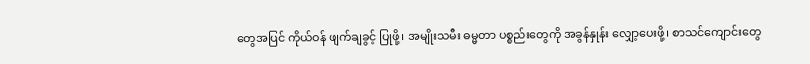တွေအပြင် ကိုယ်ဝန် ဖျက်ချခွင့် ပြုဖို့၊ အမျိုးသမီး ဓမ္မတာ ပစ္စည်းတွေကို အခွန်နှုန်း လျှော့ပေးဖို့၊ စာသင်ကျောင်းတွေ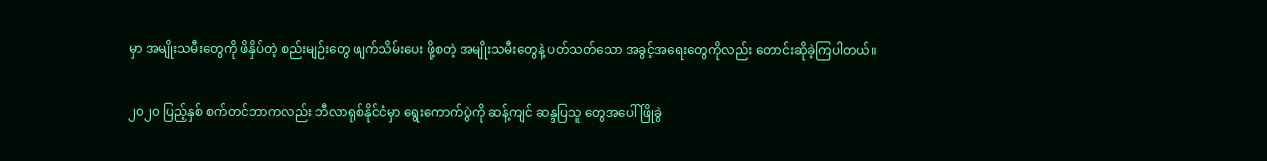မှာ အမျိုးသမီးတွေကို ဖိနှိပ်တဲ့ စည်းမျဉ်းတွေ ဖျက်သိမ်းပေး ဖို့စတဲ့ အမျိုးသမီးတွေနဲ့ ပတ်သတ်သော အခွင့်အရေးတွေကိုလည်း တောင်းဆိုခဲ့ကြပါတယ်။

၂၀၂၀ ပြည့်နှစ် စက်တင်ဘာကလည်း ဘီလာရုစ်နိုင်ငံမှာ ရွေးကောက်ပွဲကို ဆန့်ကျင် ဆန္ဒပြသူ တွေအပေါ် ဖြိုခွဲ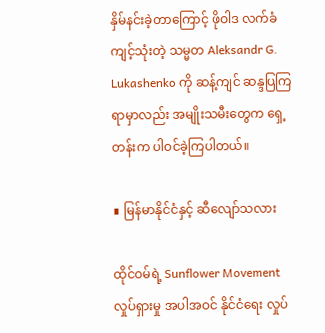နှိမ်နင်းခဲ့တာကြောင့် ဖိုဝါဒ လက်ခံကျင့်သုံးတဲ့ သမ္မတ Aleksandr G. Lukashenko ကို ဆန့်ကျင် ဆန္ဒပြကြရာမှာလည်း အမျိုးသမီးတွေက ရှေ့တန်းက ပါဝင်ခဲ့ကြပါတယ်။

∎ မြန်မာနိုင်ငံနှင့် ဆီလျော်သလား

ထိုင်ဝမ်ရဲ့ Sunflower Movement လှုပ်ရှားမှု အပါအဝင် နိုင်ငံရေး လှုပ်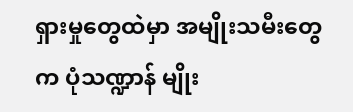ရှားမှုတွေထဲမှာ အမျိုးသမီးတွေက ပုံသဏ္ဍာန် မျိုး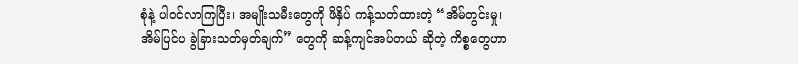စုံနဲ့ ပါဝင်လာကြပြီး၊ အမျိုးသမီးတွေကို ဖိနှိပ် ကန့်သတ်ထားတဲ့ “အိမ်တွင်းမှု၊အိမ်ပြင်ပ ခွဲခြားသတ်မှတ်ချက်” တွေကို ဆန့်ကျင်အပ်တယ် ဆိုတဲ့ ကိစ္စတွေဟာ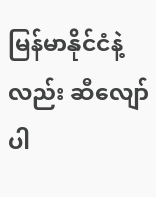မြန်မာနိုင်ငံနဲ့လည်း ဆီလျော်ပါ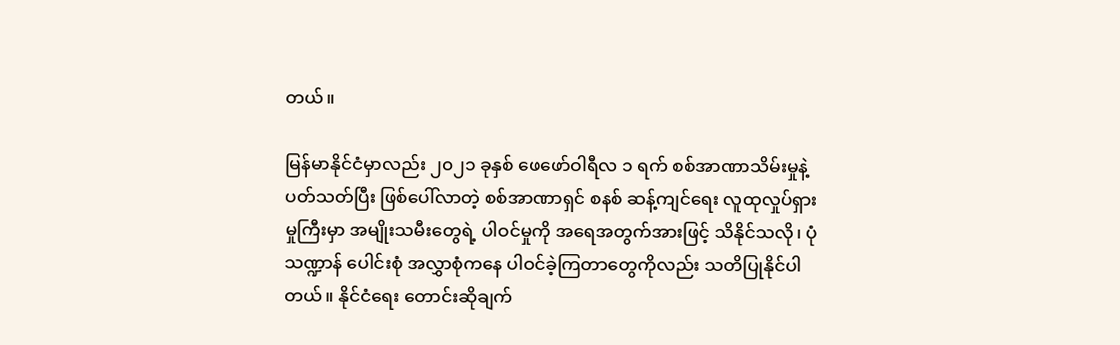တယ်။

မြန်မာနိုင်ငံမှာလည်း ၂၀၂၁ ခုနှစ် ဖေဖော်ဝါရီလ ၁ ရက် စစ်အာဏာသိမ်းမှုနဲ့ ပတ်သတ်ပြီး ဖြစ်ပေါ်လာတဲ့ စစ်အာဏာရှင် စနစ် ဆန့်ကျင်ရေး လူထုလှုပ်ရှားမှုကြီးမှာ အမျိုးသမီးတွေရဲ့ ပါဝင်မှုကို အရေအတွက်အားဖြင့် သိနိုင်သလို၊ ပုံသဏ္ဍာန် ပေါင်းစုံ အလွှာစုံကနေ ပါဝင်ခဲ့ကြတာတွေကိုလည်း သတိပြုနိုင်ပါတယ်။ နိုင်ငံရေး တောင်းဆိုချက်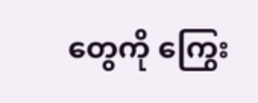တွေကို ကြွေး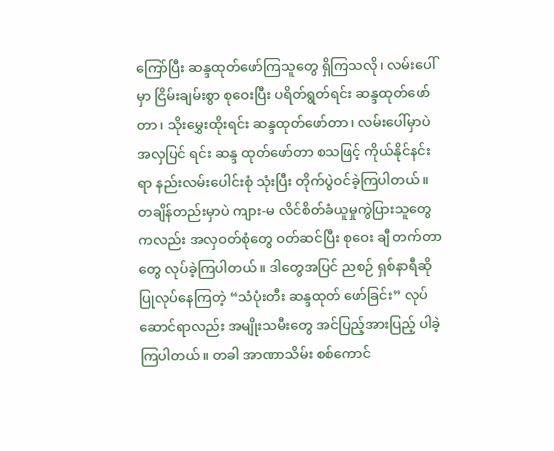ကြော်ပြီး ဆန္ဒထုတ်ဖော်ကြသူတွေ ရှိကြသလို၊ လမ်းပေါ်မှာ ငြိမ်းချမ်းစွာ စုဝေးပြီး ပရိတ်ရွတ်ရင်း ဆန္ဒထုတ်ဖော်တာ၊ သိုးမွှေးထိုးရင်း ဆန္ဒထုတ်ဖော်တာ၊ လမ်းပေါ်မှာပဲ အလှပြင် ရင်း ဆန္ဒ ထုတ်ဖော်တာ စသဖြင့် ကိုယ်နိုင်နင်းရာ နည်းလမ်းပေါင်းစုံ သုံးပြီး တိုက်ပွဲဝင်ခဲ့ကြပါတယ်။ တချိန်တည်းမှာပဲ ကျား-မ လိင်စိတ်ခံယူမှုကွဲပြားသူတွေကလည်း အလှဝတ်စုံတွေ ဝတ်ဆင်ပြီး စုဝေး ချီ တက်တာတွေ လုပ်ခဲ့ကြပါတယ်။ ဒါတွေအပြင် ညစဉ် ရှစ်နာရီဆို ပြုလုပ်နေကြတဲ့ “သံပုံးတီး ဆန္ဒထုတ် ဖော်ခြင်း” လုပ်ဆောင်ရာလည်း အမျိုးသမီးတွေ အင်ပြည့်အားပြည့် ပါခဲ့ကြပါတယ်။ တခါ အာဏာသိမ်း စစ်ကောင်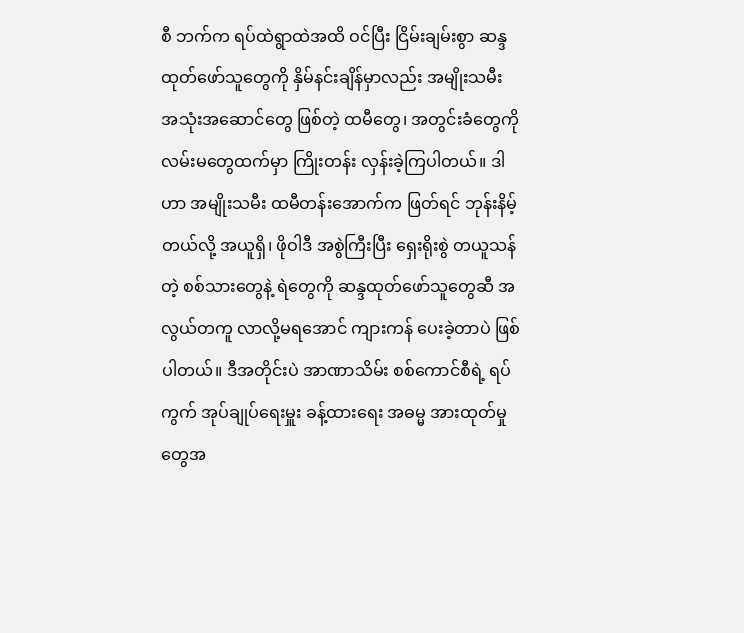စီ ဘက်က ရပ်ထဲရွာထဲအထိ ဝင်ပြီး ငြိမ်းချမ်းစွာ ဆန္ဒထုတ်ဖော်သူတွေကို နှိမ်နင်းချိန်မှာလည်း အမျိုးသမီး အသုံးအဆောင်တွေ ဖြစ်တဲ့ ထမီတွေ၊ အတွင်းခံတွေကို လမ်းမတွေထက်မှာ ကြိုးတန်း လှန်းခဲ့ကြပါတယ်။ ဒါဟာ အမျိုးသမီး ထမီတန်းအောက်က ဖြတ်ရင် ဘုန်းနိမ့်တယ်လို့ အယူရှိ၊ ဖိုဝါဒီ အစွဲကြီးပြီး ရှေးရိုးစွဲ တယူသန်တဲ့ စစ်သားတွေနဲ့ ရဲတွေကို ဆန္ဒထုတ်ဖော်သူတွေဆီ အလွယ်တကူ လာလို့မရအောင် ကျားကန် ပေးခဲ့တာပဲ ဖြစ်ပါတယ်။ ဒီအတိုင်းပဲ အာဏာသိမ်း စစ်ကောင်စီရဲ့ ရပ်ကွက် အုပ်ချုပ်ရေးမှူး ခန့်ထားရေး အဓမ္မ အားထုတ်မှုတွေအ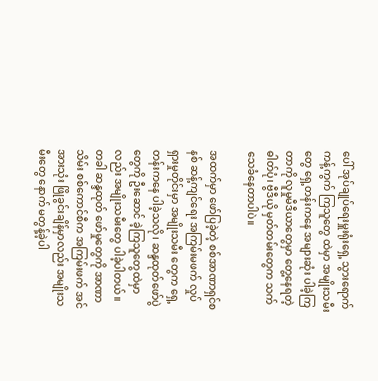ပေါ် အုပ်ချုပ်ရေးမှူးရုံးရှေ့ သွားရောက် ကန့်ကွက် ကြသူတွေ ထဲမှာ အမျိုးသမီးတွေ ရှေ့တန်းကနေ အများဆုံး ပါခဲ့ကြတာကို လူမှုမီဒီယာတွေမှာ တွေ့နေရတဲ့ ဓါတ်ပုံ၊ ဗွီဒီယို မှတ်တမ်းတွေက သက်သေခံနေတာပါပဲ။

အထက်မှာ ဖော်ပြခဲ့တဲ့ စစ်အာဏာရှင်စနစ် ဆန့်ကျင်ရေး အကြမ်းမဖက် လှုပ်ရှားမှုတိုင်းမှာ အမျိုးသမီး တွေက ရှေ့တန်းကနေ ပါခဲ့သလို၊ ဆန္ဒထုတ်ဖော်ပွဲတွေကို ဦးဆောင် ခဲ့ကြသူတွေထဲမှာလည်း အမျိုးသမီးတွေ ပါခဲ့ပါတယ်။ တခါ ဆန္ဒထုတ် ဖော်မှုတွေကို အာဏာသိမ်း စစ်ကောင်စီက အကြမ်းဖက် အင်အားသုံး ဖြိုခွင်းချိန်မှာလည်း အမျိုးသမီးတွေ နောက် မတွန့်ခဲ့ပါ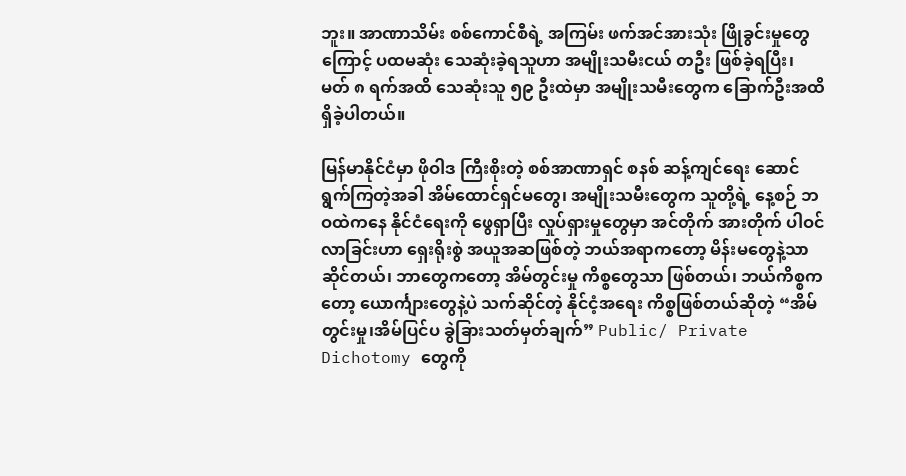ဘူး။ အာဏာသိမ်း စစ်ကောင်စီရဲ့ အကြမ်း ဖက်အင်အားသုံး ဖြိုခွင်းမှုတွေကြောင့် ပထမဆုံး သေဆုံးခဲ့ရသူဟာ အမျိုးသမီးငယ် တဦး ဖြစ်ခဲ့ရပြီး၊ မတ် ၈ ရက်အထိ သေဆုံးသူ ၅၉ ဦးထဲမှာ အမျိုးသမီးတွေက ခြောက်ဦးအထိ ရှိခဲ့ပါတယ်။

မြန်မာနိုင်ငံမှာ ဖိုဝါဒ ကြီးစိုးတဲ့ စစ်အာဏာရှင် စနစ် ဆန့်ကျင်ရေး ဆောင်ရွက်ကြတဲ့အခါ အိမ်ထောင်ရှင်မတွေ၊ အမျိုးသမီးတွေက သူတို့ရဲ့ နေ့စဉ် ဘဝထဲကနေ နိုင်ငံရေးကို ဖွေရှာပြီး လှုပ်ရှားမှုတွေမှာ အင်တိုက် အားတိုက် ပါဝင်လာခြင်းဟာ ရှေးရိုးစွဲ အယူအဆဖြစ်တဲ့ ဘယ်အရာကတော့ မိန်းမတွေနဲ့သာ ဆိုင်တယ်၊ ဘာတွေကတော့ အိမ်တွင်းမှု ကိစ္စတွေသာ ဖြစ်တယ်၊ ဘယ်ကိစ္စကတော့ ယောင်္ကျားတွေနဲ့ပဲ သက်ဆိုင်တဲ့ နိုင်ငံ့အရေး ကိစ္စဖြစ်တယ်ဆိုတဲ့ “အိမ်တွင်းမှု၊အိမ်ပြင်ပ ခွဲခြားသတ်မှတ်ချက်” Public/ Private Dichotomy တွေကို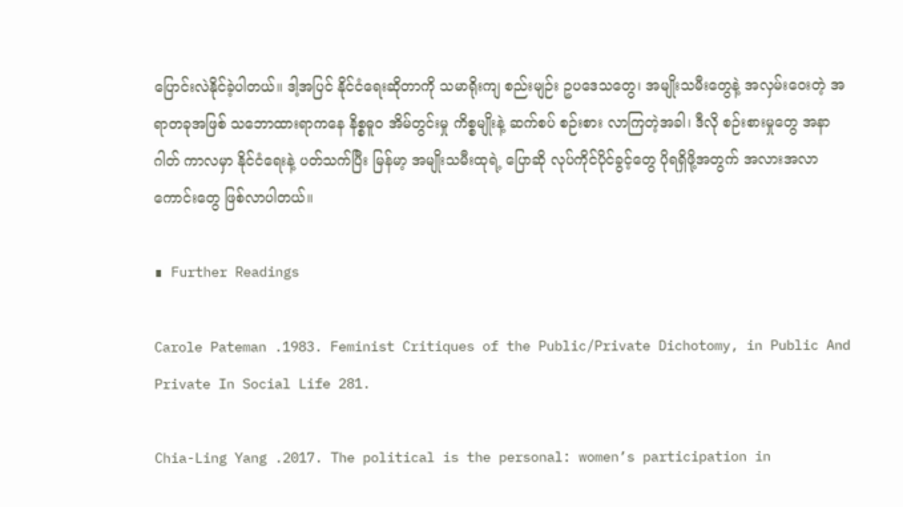ပြောင်းလဲနိုင်ခဲ့ပါတယ်။ ဒါ့အပြင် နိုင်ငံရေးဆိုတာကို သမာရိုးကျ စည်းမျဉ်း ဥပဒေသတွေ၊ အမျိုးသမီးတွေနဲ့ အလှမ်းဝေးတဲ့ အရာတခုအဖြစ် သဘောထားရာကနေ နိစ္စဓူ၀ အိမ်တွင်းမှု ကိစ္စမျိုးနဲ့ ဆက်စပ် စဉ်းစား လာကြတဲ့အခါ၊ ဒီလို စဉ်းစားမှုတွေ အနာဂါတ် ကာလမှာ နိုင်ငံရေးနဲ့ ပတ်သက်ပြီး မြန်မာ့ အမျိုးသမီးထုရဲ့ ပြောဆို လုပ်ကိုင်ပိုင်ခွင့်တွေ ပိုရရှိဖို့အတွက် အလားအလာကောင်းတွေ ဖြစ်လာပါတယ်။

∎ Further Readings

Carole Pateman .1983. Feminist Critiques of the Public/Private Dichotomy, in Public And Private In Social Life 281.

Chia-Ling Yang .2017. The political is the personal: women’s participation in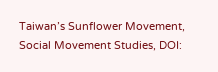Taiwan’s Sunflower Movement, Social Movement Studies, DOI: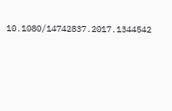10.1080/14742837.2017.1344542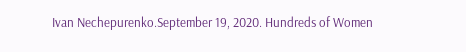Ivan Nechepurenko.September 19, 2020. Hundreds of Women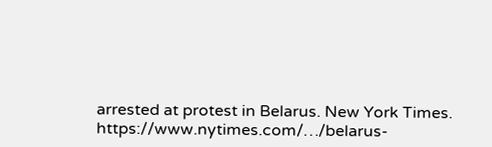arrested at protest in Belarus. New York Times. https://www.nytimes.com/…/belarus-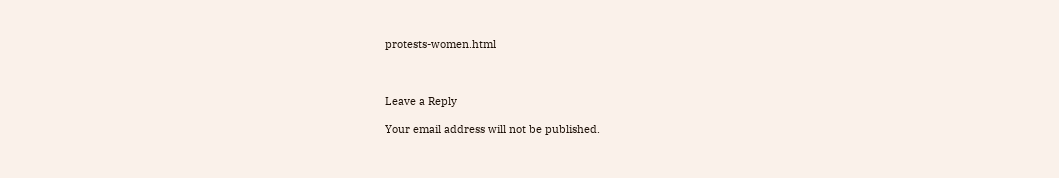protests-women.html



Leave a Reply

Your email address will not be published.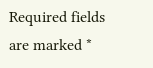Required fields are marked *